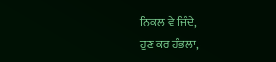ਨਿਕਲ ਵੇ ਜਿੰਦੇ,
ਹੁਣ ਕਰ ਹੰਭਲਾ,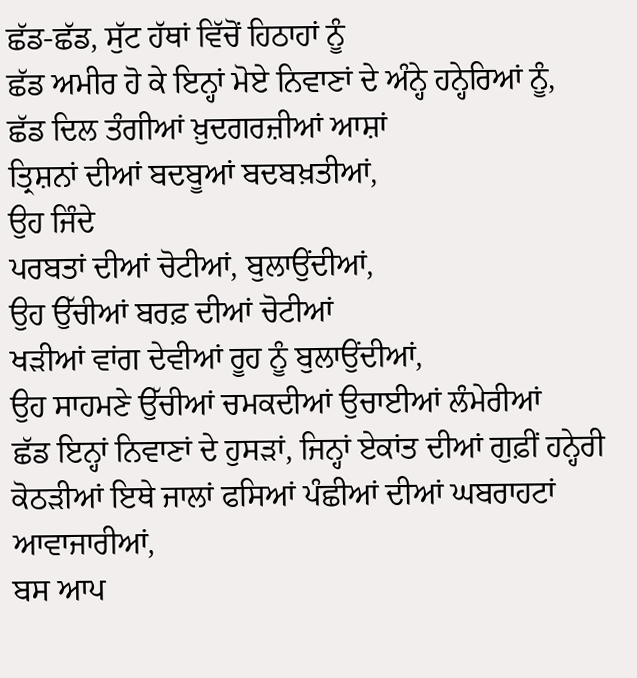ਛੱਡ-ਛੱਡ, ਸੁੱਟ ਹੱਥਾਂ ਵਿੱਚੋਂ ਹਿਠਾਹਾਂ ਨੂੰ
ਛੱਡ ਅਮੀਰ ਹੋ ਕੇ ਇਨ੍ਹਾਂ ਮੋਏ ਨਿਵਾਣਾਂ ਦੇ ਅੰਨ੍ਹੇ ਹਨ੍ਹੇਰਿਆਂ ਨੂੰ,
ਛੱਡ ਦਿਲ ਤੰਗੀਆਂ ਖ਼ੁਦਗਰਜ਼ੀਆਂ ਆਸ਼ਾਂ
ਤ੍ਰਿਸ਼ਨਾਂ ਦੀਆਂ ਬਦਬੂਆਂ ਬਦਬਖ਼ਤੀਆਂ,
ਉਹ ਜਿੰਦੇ
ਪਰਬਤਾਂ ਦੀਆਂ ਚੋਟੀਆਂ, ਬੁਲਾਉਂਦੀਆਂ,
ਉਹ ਉੱਚੀਆਂ ਬਰਫ਼ ਦੀਆਂ ਚੋਟੀਆਂ
ਖੜੀਆਂ ਵਾਂਗ ਦੇਵੀਆਂ ਰੂਹ ਨੂੰ ਬੁਲਾਉਂਦੀਆਂ,
ਉਹ ਸਾਹਮਣੇ ਉੱਚੀਆਂ ਚਮਕਦੀਆਂ ਉਚਾਈਆਂ ਲੰਮੇਰੀਆਂ
ਛੱਡ ਇਨ੍ਹਾਂ ਨਿਵਾਣਾਂ ਦੇ ਹੁਸੜਾਂ, ਜਿਨ੍ਹਾਂ ਏਕਾਂਤ ਦੀਆਂ ਗੁਫ਼ੀਂ ਹਨ੍ਹੇਰੀ
ਕੋਠੜੀਆਂ ਇਥੇ ਜਾਲਾਂ ਫਸਿਆਂ ਪੰਛੀਆਂ ਦੀਆਂ ਘਬਰਾਹਟਾਂ ਆਵਾਜਾਰੀਆਂ,
ਬਸ ਆਪ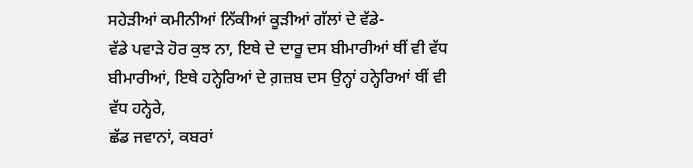ਸਹੇੜੀਆਂ ਕਮੀਨੀਆਂ ਨਿੱਕੀਆਂ ਕੂੜੀਆਂ ਗੱਲਾਂ ਦੇ ਵੱਡੇ-
ਵੱਡੇ ਪਵਾੜੇ ਹੋਰ ਕੁਝ ਨਾ, ਇਥੇ ਦੇ ਦਾਰੂ ਦਸ ਬੀਮਾਰੀਆਂ ਥੀਂ ਵੀ ਵੱਧ
ਬੀਮਾਰੀਆਂ, ਇਥੇ ਹਨ੍ਹੇਰਿਆਂ ਦੇ ਗ਼ਜ਼ਬ ਦਸ ਉਨ੍ਹਾਂ ਹਨ੍ਹੇਰਿਆਂ ਥੀਂ ਵੀ
ਵੱਧ ਹਨ੍ਹੇਰੇ,
ਛੱਡ ਜਵਾਨਾਂ, ਕਬਰਾਂ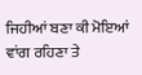ਜਿਹੀਆਂ ਬਣਾ ਕੀ ਮੋਇਆਂ ਵਾਂਗ ਰਹਿਣਾ ਤੇ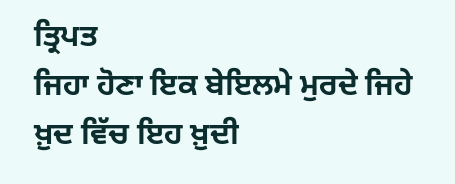ਤ੍ਰਿਪਤ
ਜਿਹਾ ਹੋਣਾ ਇਕ ਬੇਇਲਮੇ ਮੁਰਦੇ ਜਿਹੇ ਖ਼ੁਦ ਵਿੱਚ ਇਹ ਖ਼ੁਦੀ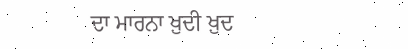ਦਾ ਮਾਰਨਾ ਖ਼ੁਦੀ ਖ਼ੁਦ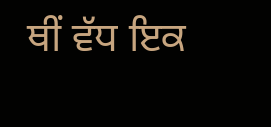ਥੀਂ ਵੱਧ ਇਕ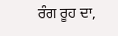ਰੰਗ ਰੂਹ ਦਾ,